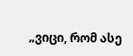„ვიცი, რომ ასე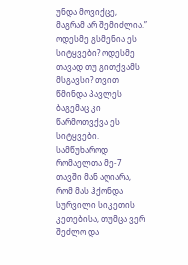უნდა მოვიქცე, მაგრამ არ შემიძლია.” ოდესმე გსმენია ეს სიტყვები? ოდესმე თავად თუ გითქვამს მსგავსი? თვით წმინდა პავლეს ბაგემაც კი წარმოთვქვა ეს სიტყვები. სამწუხაროდ რომაელთა მე-7 თავში მან აღიარა, რომ მას ჰქონდა სურვილი სიკეთის კეთებისა, თუმცა ვერ შეძლო და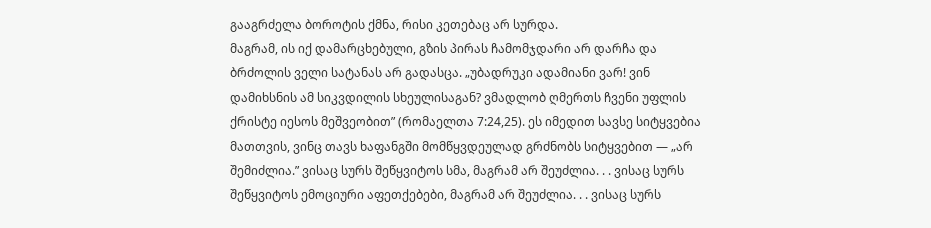გააგრძელა ბოროტის ქმნა, რისი კეთებაც არ სურდა.
მაგრამ, ის იქ დამარცხებული, გზის პირას ჩამომჯდარი არ დარჩა და ბრძოლის ველი სატანას არ გადასცა. „უბადრუკი ადამიანი ვარ! ვინ დამიხსნის ამ სიკვდილის სხეულისაგან? ვმადლობ ღმერთს ჩვენი უფლის ქრისტე იესოს მეშვეობით” (რომაელთა 7:24,25). ეს იმედით სავსე სიტყვებია მათთვის, ვინც თავს ხაფანგში მომწყვდეულად გრძნობს სიტყვებით — „არ შემიძლია.” ვისაც სურს შეწყვიტოს სმა, მაგრამ არ შეუძლია. . . ვისაც სურს შეწყვიტოს ემოციური აფეთქებები, მაგრამ არ შეუძლია. . . ვისაც სურს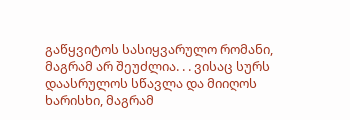გაწყვიტოს სასიყვარულო რომანი, მაგრამ არ შეუძლია. . . ვისაც სურს დაასრულოს სწავლა და მიიღოს ხარისხი, მაგრამ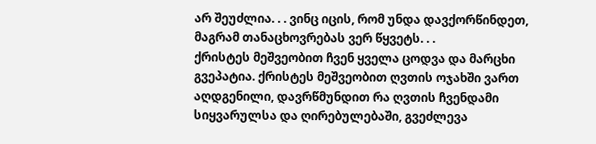არ შეუძლია. . . ვინც იცის, რომ უნდა დავქორწინდეთ, მაგრამ თანაცხოვრებას ვერ წყვეტს. . .
ქრისტეს მეშვეობით ჩვენ ყველა ცოდვა და მარცხი გვეპატია. ქრისტეს მეშვეობით ღვთის ოჯახში ვართ აღდგენილი, დავრწმუნდით რა ღვთის ჩვენდამი სიყვარულსა და ღირებულებაში, გვეძლევა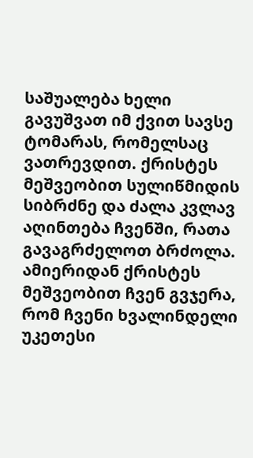საშუალება ხელი გავუშვათ იმ ქვით სავსე ტომარას, რომელსაც ვათრევდით. ქრისტეს მეშვეობით სულიწმიდის სიბრძნე და ძალა კვლავ აღინთება ჩვენში, რათა გავაგრძელოთ ბრძოლა. ამიერიდან ქრისტეს მეშვეობით ჩვენ გვჯერა, რომ ჩვენი ხვალინდელი უკეთესი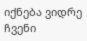იქნება ვიდრე ჩვენი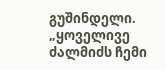გუშინდელი.
„ყოველივე ძალმიძს ჩემი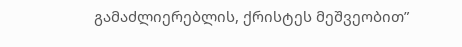გამაძლიერებლის, ქრისტეს მეშვეობით”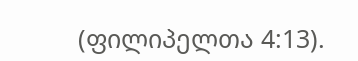(ფილიპელთა 4:13).